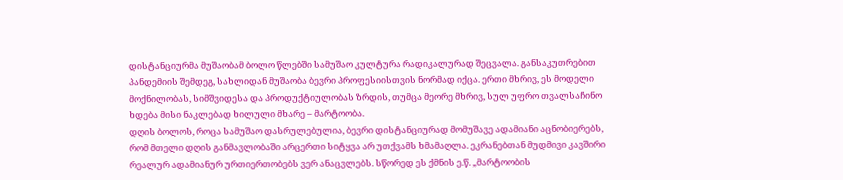დისტანციურმა მუშაობამ ბოლო წლებში სამუშაო კულტურა რადიკალურად შეცვალა. განსაკუთრებით პანდემიის შემდეგ, სახლიდან მუშაობა ბევრი პროფესიისთვის ნორმად იქცა. ერთი მხრივ, ეს მოდელი მოქნილობას, სიმშვიდესა და პროდუქტიულობას ზრდის, თუმცა მეორე მხრივ, სულ უფრო თვალსაჩინო ხდება მისი ნაკლებად ხილული მხარე – მარტოობა.
დღის ბოლოს, როცა სამუშაო დასრულებულია, ბევრი დისტანციურად მომუშავე ადამიანი აცნობიერებს, რომ მთელი დღის განმავლობაში არცერთი სიტყვა არ უთქვამს ხმამაღლა. ეკრანებთან მუდმივი კავშირი რეალურ ადამიანურ ურთიერთობებს ვერ ანაცვლებს. სწორედ ეს ქმნის ე.წ. „მარტოობის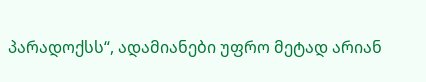პარადოქსს“, ადამიანები უფრო მეტად არიან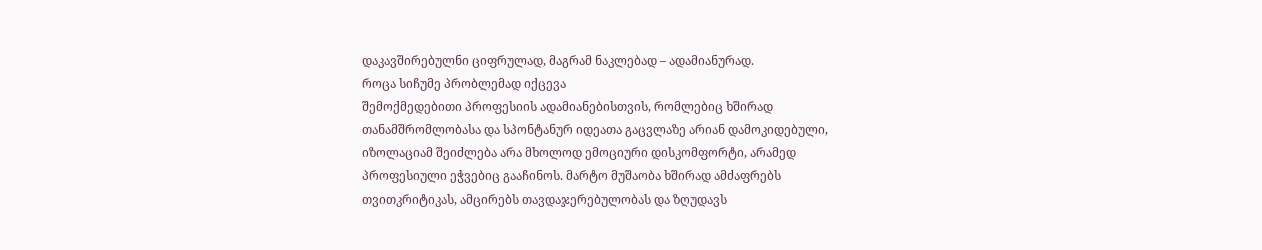დაკავშირებულნი ციფრულად, მაგრამ ნაკლებად – ადამიანურად.
როცა სიჩუმე პრობლემად იქცევა
შემოქმედებითი პროფესიის ადამიანებისთვის, რომლებიც ხშირად თანამშრომლობასა და სპონტანურ იდეათა გაცვლაზე არიან დამოკიდებული, იზოლაციამ შეიძლება არა მხოლოდ ემოციური დისკომფორტი, არამედ პროფესიული ეჭვებიც გააჩინოს. მარტო მუშაობა ხშირად ამძაფრებს თვითკრიტიკას, ამცირებს თავდაჯერებულობას და ზღუდავს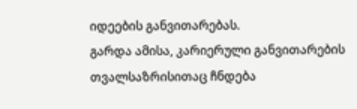იდეების განვითარებას.
გარდა ამისა, კარიერული განვითარების თვალსაზრისითაც ჩნდება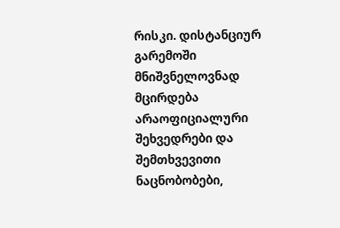რისკი. დისტანციურ გარემოში მნიშვნელოვნად მცირდება არაოფიციალური შეხვედრები და შემთხვევითი ნაცნობობები,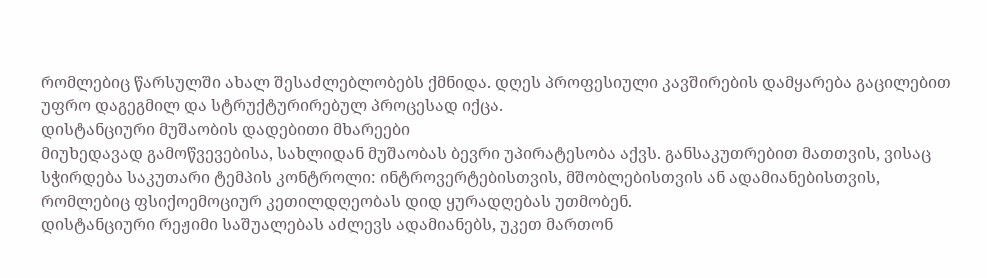რომლებიც წარსულში ახალ შესაძლებლობებს ქმნიდა. დღეს პროფესიული კავშირების დამყარება გაცილებით უფრო დაგეგმილ და სტრუქტურირებულ პროცესად იქცა.
დისტანციური მუშაობის დადებითი მხარეები
მიუხედავად გამოწვევებისა, სახლიდან მუშაობას ბევრი უპირატესობა აქვს. განსაკუთრებით მათთვის, ვისაც სჭირდება საკუთარი ტემპის კონტროლი: ინტროვერტებისთვის, მშობლებისთვის ან ადამიანებისთვის, რომლებიც ფსიქოემოციურ კეთილდღეობას დიდ ყურადღებას უთმობენ.
დისტანციური რეჟიმი საშუალებას აძლევს ადამიანებს, უკეთ მართონ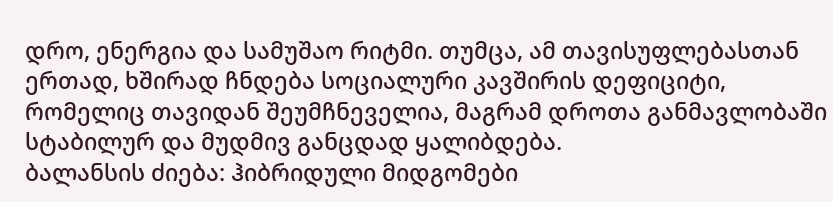დრო, ენერგია და სამუშაო რიტმი. თუმცა, ამ თავისუფლებასთან ერთად, ხშირად ჩნდება სოციალური კავშირის დეფიციტი, რომელიც თავიდან შეუმჩნეველია, მაგრამ დროთა განმავლობაში სტაბილურ და მუდმივ განცდად ყალიბდება.
ბალანსის ძიება: ჰიბრიდული მიდგომები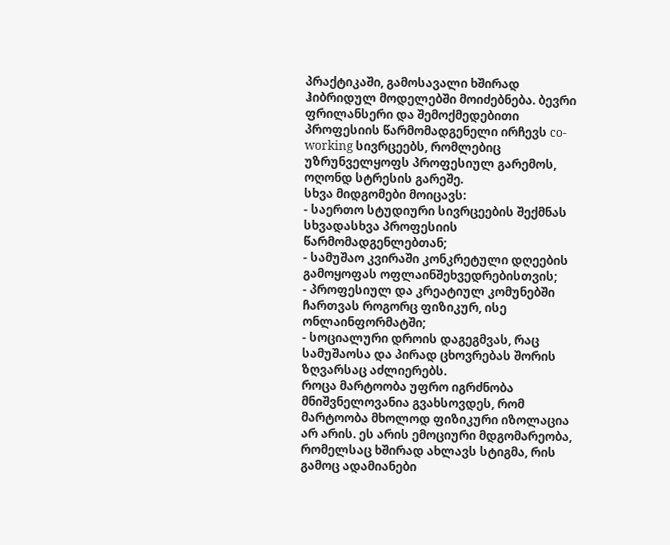პრაქტიკაში, გამოსავალი ხშირად ჰიბრიდულ მოდელებში მოიძებნება. ბევრი ფრილანსერი და შემოქმედებითი პროფესიის წარმომადგენელი ირჩევს co-working სივრცეებს, რომლებიც უზრუნველყოფს პროფესიულ გარემოს, ოღონდ სტრესის გარეშე.
სხვა მიდგომები მოიცავს:
- საერთო სტუდიური სივრცეების შექმნას სხვადასხვა პროფესიის წარმომადგენლებთან;
- სამუშაო კვირაში კონკრეტული დღეების გამოყოფას ოფლაინშეხვედრებისთვის;
- პროფესიულ და კრეატიულ კომუნებში ჩართვას როგორც ფიზიკურ, ისე ონლაინფორმატში;
- სოციალური დროის დაგეგმვას, რაც სამუშაოსა და პირად ცხოვრებას შორის ზღვარსაც აძლიერებს.
როცა მარტოობა უფრო იგრძნობა
მნიშვნელოვანია გვახსოვდეს, რომ მარტოობა მხოლოდ ფიზიკური იზოლაცია არ არის. ეს არის ემოციური მდგომარეობა, რომელსაც ხშირად ახლავს სტიგმა, რის გამოც ადამიანები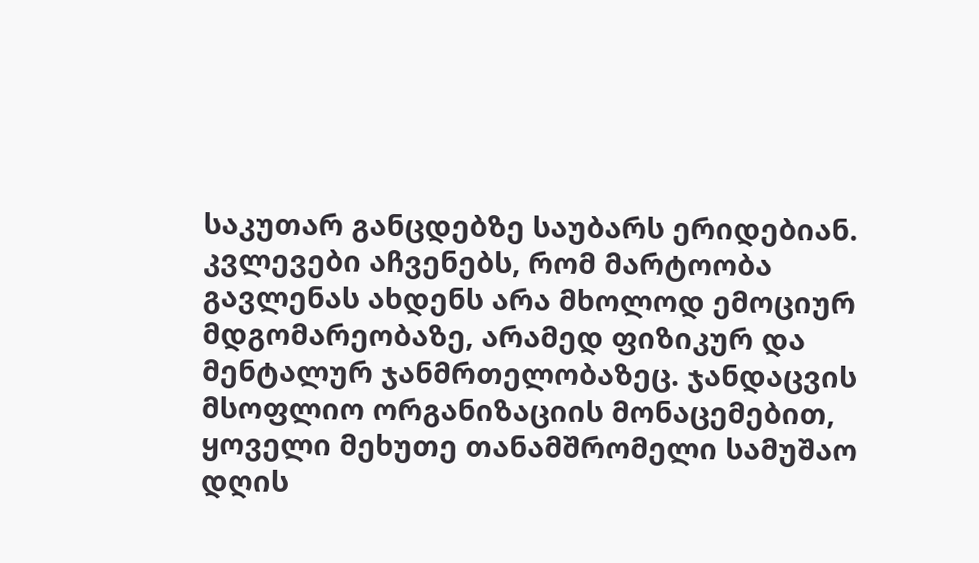საკუთარ განცდებზე საუბარს ერიდებიან.
კვლევები აჩვენებს, რომ მარტოობა გავლენას ახდენს არა მხოლოდ ემოციურ მდგომარეობაზე, არამედ ფიზიკურ და მენტალურ ჯანმრთელობაზეც. ჯანდაცვის მსოფლიო ორგანიზაციის მონაცემებით, ყოველი მეხუთე თანამშრომელი სამუშაო დღის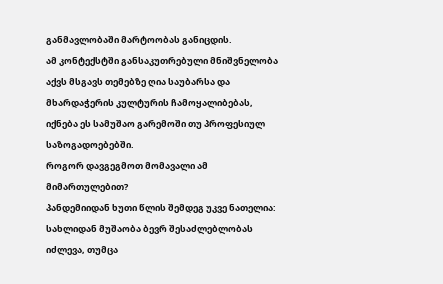განმავლობაში მარტოობას განიცდის.
ამ კონტექსტში განსაკუთრებული მნიშვნელობა აქვს მსგავს თემებზე ღია საუბარსა და მხარდაჭერის კულტურის ჩამოყალიბებას, იქნება ეს სამუშაო გარემოში თუ პროფესიულ საზოგადოებებში.
როგორ დავგეგმოთ მომავალი ამ მიმართულებით?
პანდემიიდან ხუთი წლის შემდეგ უკვე ნათელია: სახლიდან მუშაობა ბევრ შესაძლებლობას იძლევა, თუმცა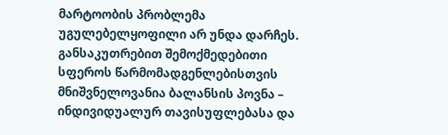მარტოობის პრობლემა უგულებელყოფილი არ უნდა დარჩეს. განსაკუთრებით შემოქმედებითი სფეროს წარმომადგენლებისთვის მნიშვნელოვანია ბალანსის პოვნა – ინდივიდუალურ თავისუფლებასა და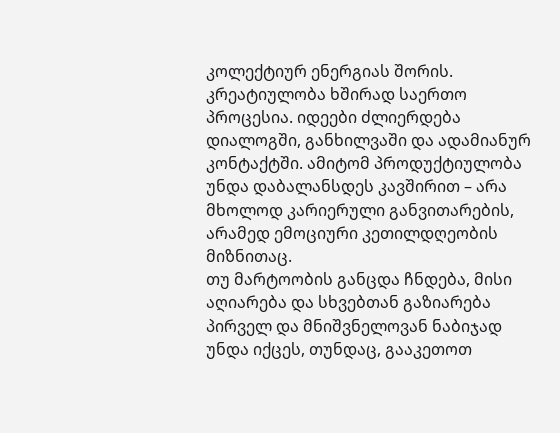კოლექტიურ ენერგიას შორის.
კრეატიულობა ხშირად საერთო პროცესია. იდეები ძლიერდება დიალოგში, განხილვაში და ადამიანურ კონტაქტში. ამიტომ პროდუქტიულობა უნდა დაბალანსდეს კავშირით – არა მხოლოდ კარიერული განვითარების, არამედ ემოციური კეთილდღეობის მიზნითაც.
თუ მარტოობის განცდა ჩნდება, მისი აღიარება და სხვებთან გაზიარება პირველ და მნიშვნელოვან ნაბიჯად უნდა იქცეს, თუნდაც, გააკეთოთ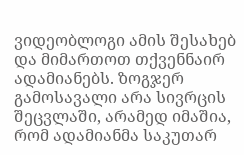ვიდეობლოგი ამის შესახებ და მიმართოთ თქვენნაირ ადამიანებს. ზოგჯერ გამოსავალი არა სივრცის შეცვლაში, არამედ იმაშია, რომ ადამიანმა საკუთარ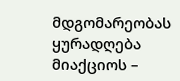მდგომარეობას ყურადღება მიაქციოს –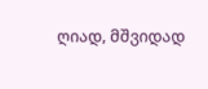ღიად, მშვიდად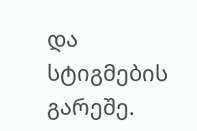და სტიგმების გარეშე.